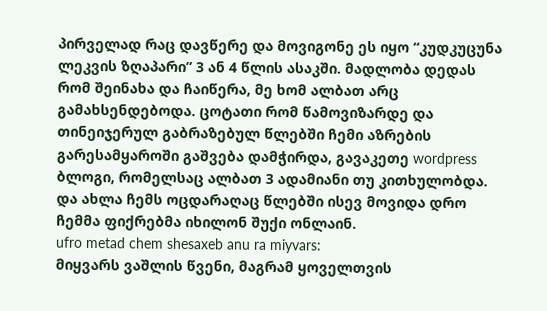პირველად რაც დავწერე და მოვიგონე ეს იყო “კუდკუცუნა ლეკვის ზღაპარი” 3 ან 4 წლის ასაკში. მადლობა დედას რომ შეინახა და ჩაიწერა, მე ხომ ალბათ არც გამახსენდებოდა. ცოტათი რომ წამოვიზარდე და თინეიჯერულ გაბრაზებულ წლებში ჩემი აზრების გარესამყაროში გაშვება დამჭირდა, გავაკეთე wordpress ბლოგი, რომელსაც ალბათ 3 ადამიანი თუ კითხულობდა. და ახლა ჩემს ოცდარაღაც წლებში ისევ მოვიდა დრო ჩემმა ფიქრებმა იხილონ შუქი ონლაინ.
ufro metad chem shesaxeb anu ra miyvars:
მიყვარს ვაშლის წვენი, მაგრამ ყოველთვის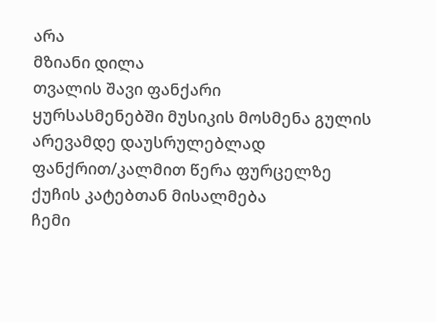არა
მზიანი დილა
თვალის შავი ფანქარი
ყურსასმენებში მუსიკის მოსმენა გულის არევამდე დაუსრულებლად
ფანქრით/კალმით წერა ფურცელზე
ქუჩის კატებთან მისალმება
ჩემი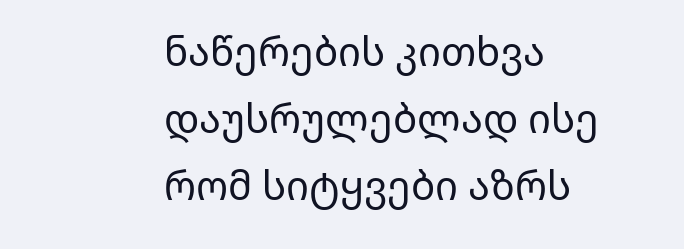ნაწერების კითხვა დაუსრულებლად ისე რომ სიტყვები აზრს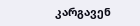კარგავენ